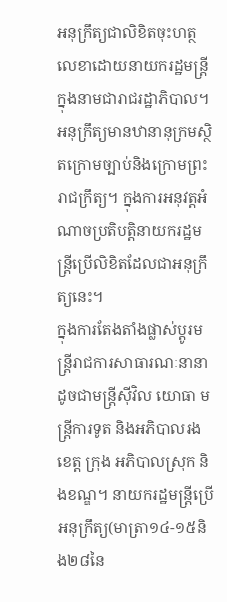អនុក្រឹត្យជាលិខិតចុះហត្ថលេខាដោយនាយករដ្ឋមន្ត្រីក្នុងនាមជារាជរដ្ឋាភិបាល។ អនុក្រឹត្យមានឋានានុក្រមស្ថិតក្រោមច្បាប់និងក្រោមព្រះរាជក្រឹត្យ។ ក្នុងការអនុវត្ដអំណាចប្រតិបត្ដិនាយករដ្ឋមន្ដ្រីប្រើលិខិតដែលជាអនុក្រឹត្យនេះ។
ក្នុងការតែងតាំងផ្លាស់ប្ដូរមន្ដ្រីរាជការសាធារណៈនានាដូចជាមន្ដ្រីស៊ីវិល យោធា មន្ដ្រីការទូត និងអភិបាលរងខេត្ដ ក្រុង អភិបាលស្រុក និងខណ្ឌ។ នាយករដ្ឋមន្ដ្រីប្រើអនុក្រឹត្យ(មាត្រា១៤-១៥និង២៨នៃ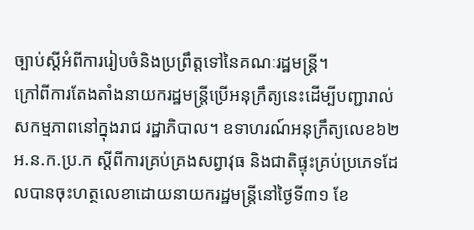ច្បាប់ស្ដីអំពីការរៀបចំនិងប្រព្រឹត្តទៅនៃគណៈរដ្ឋមន្ដ្រី។
ក្រៅពីការតែងតាំងនាយករដ្ឋមន្ដ្រីប្រើអនុក្រឹត្យនេះដើម្បីបញ្ជារាល់សកម្មភាពនៅក្នុងរាជ រដ្ឋាភិបាល។ ឧទាហរណ៍អនុក្រឹត្យលេខ៦២អ.ន.ក.ប្រ.ក ស្ដីពីការគ្រប់គ្រងសព្វាវុធ និងជាតិផ្ទុះគ្រប់ប្រភេទដែលបានចុះហត្ថលេខាដោយនាយករដ្ឋមន្ត្រីនៅថ្ងៃទី៣១ ខែ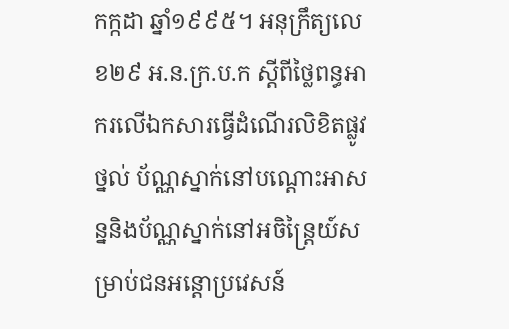កក្កដា ឆ្នាំ១៩៩៥។ អនុក្រឹត្យលេខ២៩ អ.ន.ក្រ.ប.ក ស្ដីពីថ្លៃពន្ធអាករលើឯកសារធ្វើដំណើរលិខិតផ្លូវថ្នល់ ប័ណ្ណស្នាក់នៅបណ្ដោះអាសន្ននិងប័ណ្ណស្នាក់នៅអចិន្ត្រៃយ៍សម្រាប់ជនអន្តោប្រវេសន៍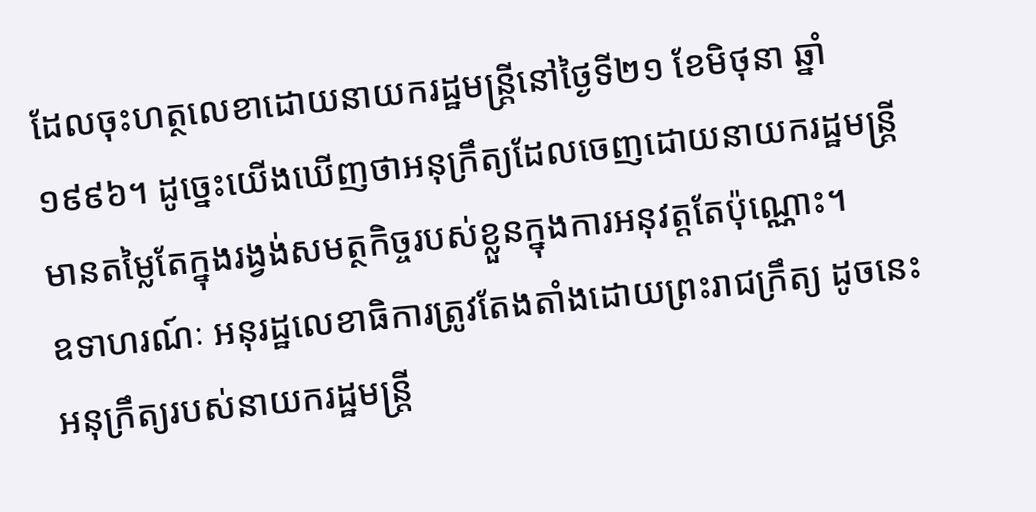ដែលចុះហត្ថលេខាដោយនាយករដ្ឋមន្ដ្រីនៅថ្ងៃទី២១ ខែមិថុនា ឆ្នាំ១៩៩៦។ ដូច្នេះយើងឃើញថាអនុក្រឹត្យដែលចេញដោយនាយករដ្ឋមន្ដ្រីមានតម្លៃតែក្នុងរង្វង់សមត្ថកិច្ចរបស់ខ្លួនក្នុងការអនុវត្ដតែប៉ុណ្ណោះ។
ឧទាហរណ៍ៈ អនុរដ្ឋលេខាធិការត្រូវតែងតាំងដោយព្រះរាជក្រឹត្យ ដូចនេះអនុក្រឹត្យរបស់នាយករដ្ឋមន្ត្រី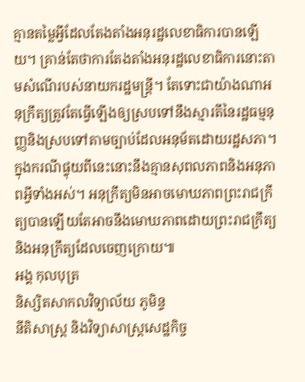គ្មានតម្លៃអ្វីដែលតែងតាំងអនុរដ្ឋលេខាធិការបានឡើយ។ គ្រាន់តែថាការតែងតាំងអនុរដ្ឋលេខាធិការនោះតាមសំណើរបស់នាយករដ្ឋមន្ត្រី។ តែទោះជាយ៉ាងណាអនុក្រឹត្យត្រូវតែធ្វើឡើងឲ្យស្របទៅនឹងស្មារតីនៃរដ្ឋធម្មនុញ្ញនិងស្របទៅតាមច្បាប់ដែលអនុម័តដោយរដ្ឋសភា។ ក្នុងករណីផ្ទុយពីនេះនោះនឹងគ្មានសុពលភាពនិងអនុភាពអ្វីទាំងអស់។ អនុក្រឹត្យមិនអាចមោឃភាពព្រះរាជក្រឹត្យបានឡើយតែអាចនឹងមោឃភាពដោយព្រះរាជក្រឹត្យនិងអនុក្រឹត្យដែលចេញក្រោយ៕
អង្គ កុលបុត្រ
និស្សិតសាកលវិទ្យាល័យ ភូមិន្ទ
នីតិសាស្ដ្រ និងវិទ្យាសាស្ដ្រសេដ្ឋកិច្ច